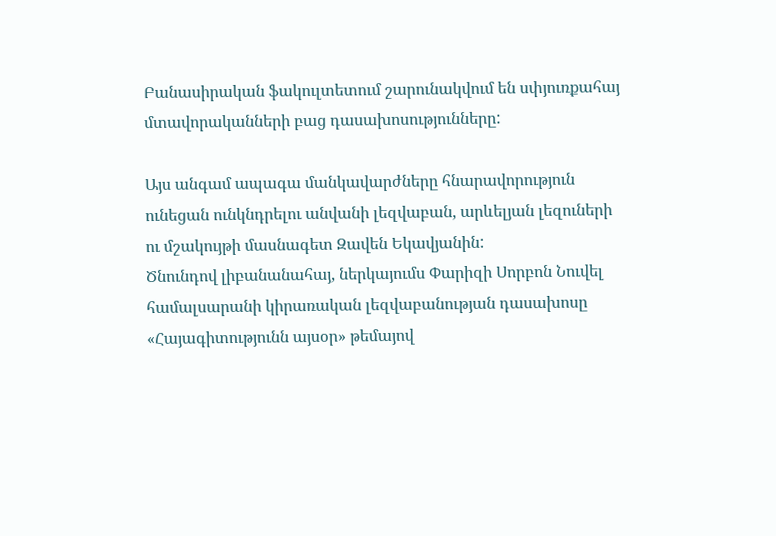Բանասիրական ֆակուլտետում շարունակվում են սփյուռքահայ մտավորականների բաց դասախոսությունները:

Այս անգամ ապագա մանկավարժները հնարավորություն ունեցան ունկնդրելու անվանի լեզվաբան, արևելյան լեզուների ու մշակույթի մասնագետ Զավեն Եկավյանին:
Ծնունդով լիբանանահայ, ներկայումս Փարիզի Սորբոն Նուվել համալսարանի կիրառական լեզվաբանության դասախոսը «Հայագիտությունն այսօր» թեմայով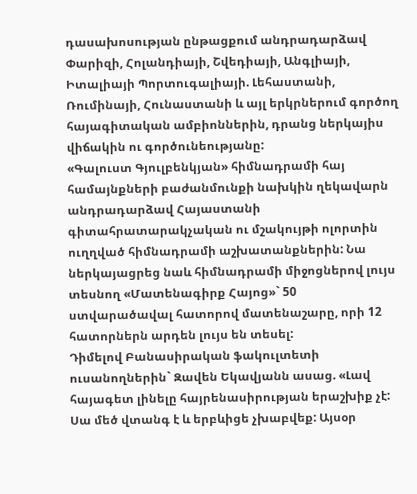դասախոսության ընթացքում անդրադարձավ Փարիզի, Հոլանդիայի, Շվեդիայի, Անգլիայի, Իտալիայի Պորտուգալիայի. Լեհաստանի, Ռումինայի, Հունաստանի և այլ երկրներում գործող հայագիտական ամբիոններին, դրանց ներկայիս վիճակին ու գործունեությանը:
«Գալուստ Գյուլբենկյան» հիմնադրամի հայ համայնքների բաժանմունքի նախկին ղեկավարն անդրադարձավ Հայաստանի գիտահրատարակչական ու մշակույթի ոլորտին ուղղված հիմնադրամի աշխատանքներին: Նա ներկայացրեց նաև հիմնադրամի միջոցներով լույս տեսնող «Մատենագիրք Հայոց»` 50 ստվարածավալ հատորով մատենաշարը, որի 12 հատորներն արդեն լույս են տեսել:
Դիմելով Բանասիրական ֆակուլտետի ուսանողներին` Զավեն Եկավյանն ասաց. «Լավ հայագետ լինելը հայրենասիրության երաշխիք չէ: Սա մեծ վտանգ է և երբևիցե չխաբվեք: Այսօր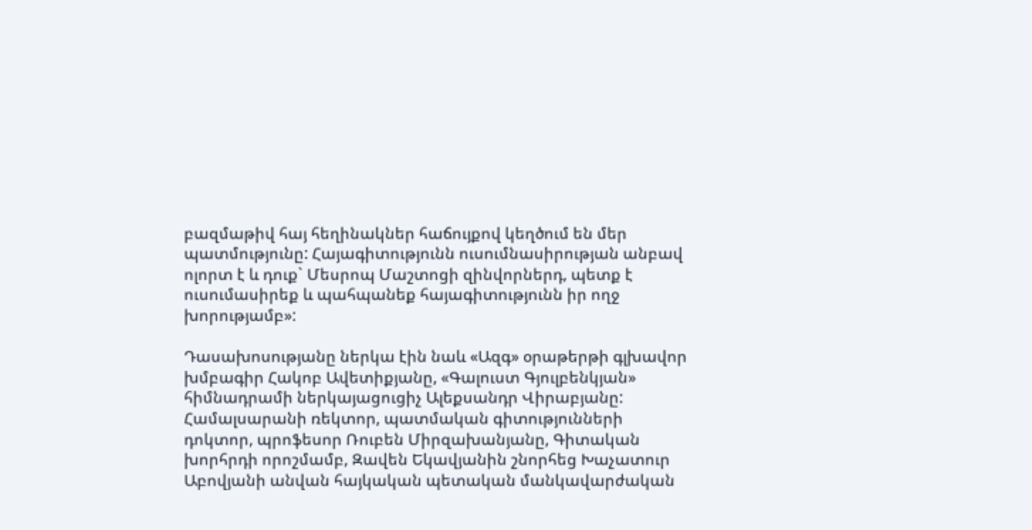բազմաթիվ հայ հեղինակներ հաճույքով կեղծում են մեր պատմությունը: Հայագիտությունն ուսումնասիրության անբավ ոլորտ է և դուք` Մեսրոպ Մաշտոցի զինվորներդ, պետք է ուսումասիրեք և պահպանեք հայագիտությունն իր ողջ խորությամբ»:

Դասախոսությանը ներկա էին նաև «Ազգ» օրաթերթի գլխավոր խմբագիր Հակոբ Ավետիքյանը, «Գալուստ Գյուլբենկյան» հիմնադրամի ներկայացուցիչ Ալեքսանդր Վիրաբյանը:
Համալսարանի ռեկտոր, պատմական գիտությունների դոկտոր, պրոֆեսոր Ռուբեն Միրզախանյանը, Գիտական խորհրդի որոշմամբ, Զավեն Եկավյանին շնորհեց Խաչատուր Աբովյանի անվան հայկական պետական մանկավարժական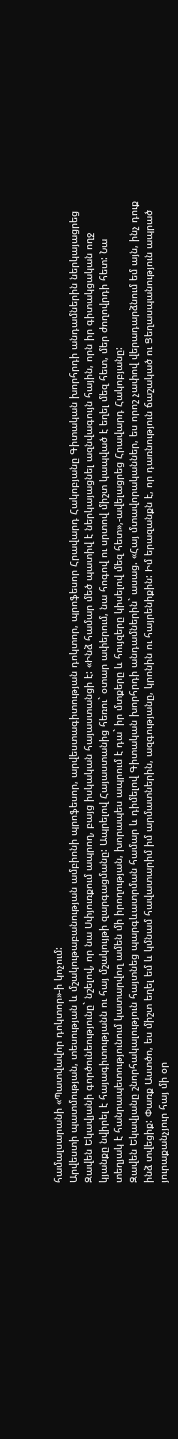համալսարանի «Պատվավոր դոկտոր»-ի կոչում:
Արվեստի պատմության, տեսության և մշակութաբանության ամբիոնի պրոֆեսոր, արվեստագիտության դոկտոր, պրոֆեսոր Հրավարդ Հակոբյանը Գիտական խորհրդի անդամներին ներկայացրեց Զավեն Եկավյանի գործունեությունը` նշելով, որ նա Սփյուռքում ապրող, բայց իսկական հայաստանցի է: «Ինձ համար մեծ պատիվ է ներկայացնել ազնվագույն հային, որն իր գիտակցական ողջ կյանքը նվիրել է հայագիտությանն ու հայ մշակույթի զարգացմանը: Ապրելով Հայաստանից հեռու` օտար ափերում, նա հոգով ու սրտով միշտ կապված է եղել մեզ հետ, մեր ժողովրդի հետ: Նա տեղյակ է հանրապետությունում կատարվող ամեն մի իրողության, խորապես ապրում է դա` իր մտքերը և հույզերը կիսելով մեզ հետ»,-ավելացրեց Հրավարդ Հակոբյանը:
Զավեն Եկավյանը շնորհակալություն հայտնեց պարգևատրման համար և դիմելով Գիտական խորհրդի անդամներին` ասաց. «Հայ մտավորականներ, ես որոշ չափով վերադարձնում եմ այն, ինչ դուք ինձ տվեցիք: Փառք Աստծո, ես միշտ եղել եմ և կմնամ հավատարիմ իմ արմատներին, ազգությանը, կրոնին ու հայրենիքին: Իմ երազանքն է, որ դառնություն ճաշակած ու Ցեղասպանություն ապրած յուրաքանչյուր հայ մի օր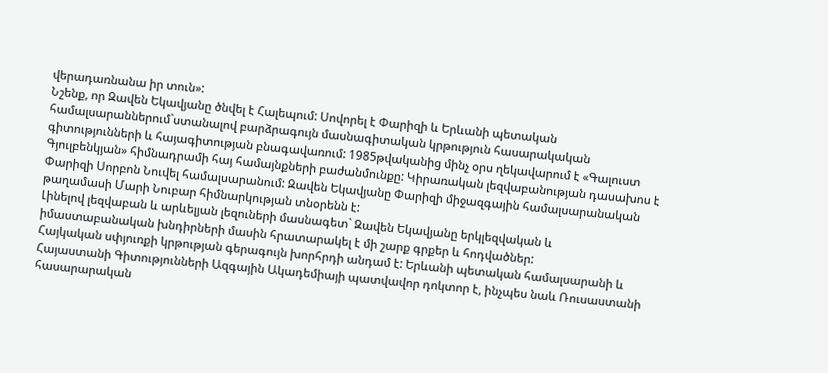վերադառնանա իր տուն»:
Նշենք, որ Զավեն Եկավյանը ծնվել է Հալեպում: Սովորել է Փարիզի և Երևանի պետական համալսարաններում`ստանալով բարձրագույն մասնագիտական կրթություն հասարակական գիտությունների և հայագիտության բնագավառում: 1985թվականից մինչ օրս ղեկավարում է «Գալուստ Գյուլբենկյան» հիմնադրամի հայ համայնքների բաժանմունքը: Կիրառական լեզվաբանության դասախոս է Փարիզի Սորբոն Նուվել համալսարանում: Զավեն Եկավյանը Փարիզի միջազգային համալսարանական թաղամասի Մարի Նուբար հիմնարկության տնօրենն է:
Լինելով լեզվաբան և արևելյան լեզուների մասնագետ` Զավեն Եկավյանը երկլեզվական և իմաստաբանական խնդիրների մասին հրատարակել է մի շարք գրքեր և հոդվածներ:
Հայկական սփյուռքի կրթության գերագույն խորհրդի անդամ է: Երևանի պետական համալսարանի և Հայաստանի Գիտությունների Ազգային Ակադեմիայի պատվավոր դոկտոր է, ինչպես նաև Ռուսաստանի հասարարական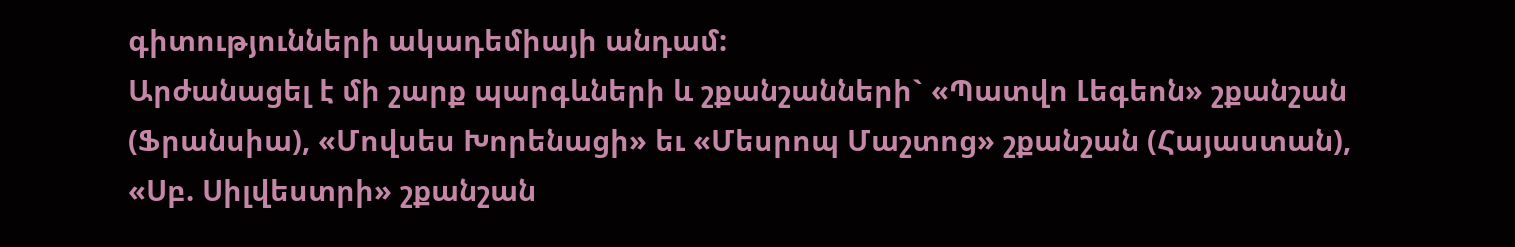գիտությունների ակադեմիայի անդամ:
Արժանացել է մի շարք պարգևների և շքանշանների` «Պատվո Լեգեոն» շքանշան (Ֆրանսիա), «Մովսես Խորենացի» եւ «Մեսրոպ Մաշտոց» շքանշան (Հայաստան), «Սբ. Սիլվեստրի» շքանշան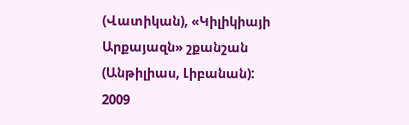(Վատիկան), «Կիլիկիայի Արքայազն» շքանշան (Անթիլիաս, Լիբանան):
2009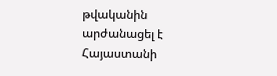թվականին արժանացել է Հայաստանի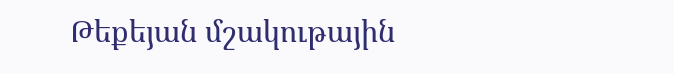Թեքեյան մշակութային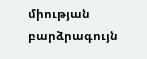միության բարձրագույն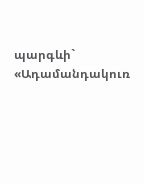պարգևի` «Ադամանդակուռ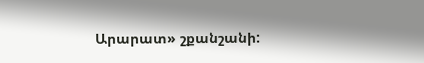Արարատ» շքանշանի: